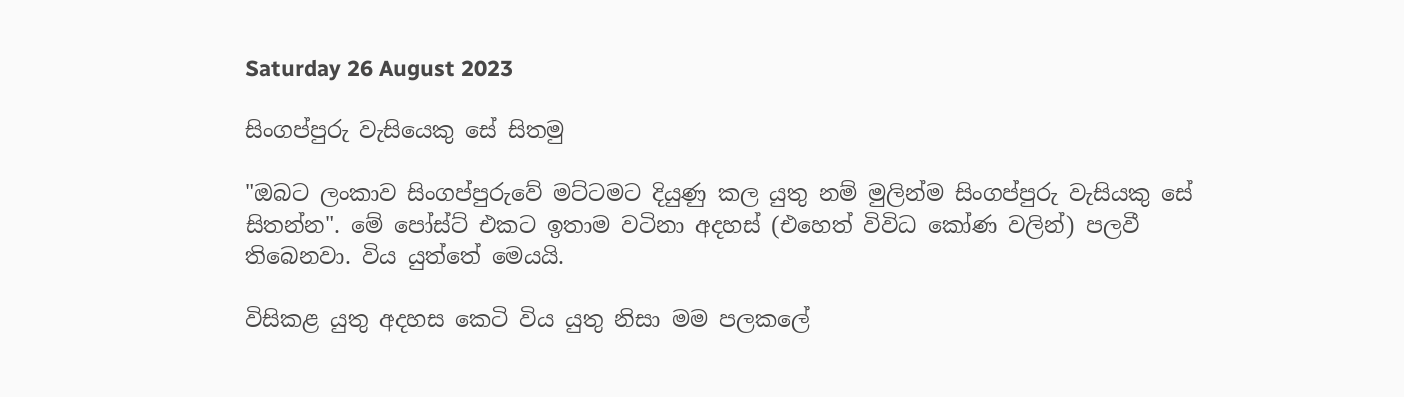Saturday 26 August 2023

සිංගප්පුරු වැසියෙකු සේ සිතමු

"ඔබට ලංකාව සිංගප්පුරුවේ මට්ටමට දියුණු කල යුතු නම් මුලින්ම සිංගප්පුරු වැසියකු සේ සිතන්න". මේ පෝස්ට් එකට ඉතාම වටිනා අදහස් (එහෙත් විවිධ කෝණ වලින්) පලවී තිබෙනවා. විය යුත්තේ මෙයයි.

විසිකළ යුතු අදහස කෙටි විය යුතු නිසා මම පලකලේ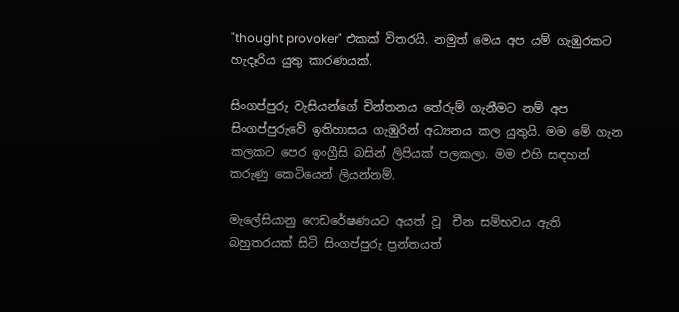"thought provoker" එකක් විතරයි. නමුත් මෙය අප යම් ගැඹුරකට හැදෑරිය යුතු කාරණයක්.

සිංගප්පුරු වැසියන්ගේ චින්තනය තේරුම් ගැනීමට නම් අප සිංගප්පුරුවේ ඉතිහාසය ගැඹුරින් අධ්‍යනය කල යුතුයි. මම මේ ගැන කලකට පෙර ඉංග්‍රීසි බසින් ලිපියක් පලකලා. මම එහි සඳහන් කරුණු කෙටියෙන් ලියන්නම්.

මැලේසියානු ෆෙඩරේෂණයට අයත් වූ  චීන සම්භවය ඇති බහුතරයක් සිටි සිංගප්පුරු ප්‍රන්තයත්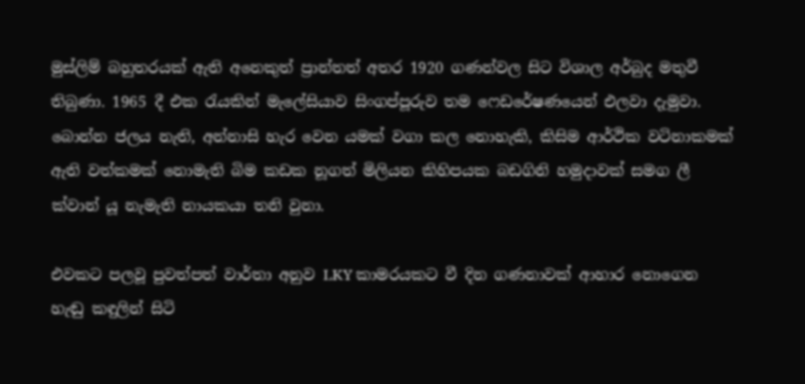මුස්ලිම් බහුතරයක් ඇති අනෙකුත් ප්‍රාන්තත් අතර 1920 ගණන්වල සිට විශාල අර්බුද මතුවී තිබුණා. 1965 දී එක රැයකින් මැලේසියාව සිංගප්පූරුව තම ෆෙඩරේෂණයෙන් එලවා දැමුවා. බොන්න ජලය නැති, අන්නාසි හැර වෙන යමක් වගා කල නොහැකි, කිසිම ආර්ථික වටිනාකමක් ඇති වත්කමක් නොමැති බිම කඩක නූගත් මිලියන කිහිපයක බඩගිනි හමුදාවක් සමග ලී ක්වාන් යූ නැමැති නායකයා තනි වුනා.

එවකට පලවූ පුවත්පත් වාර්තා අනුව LKY කාමරයකට වී දින ගණනාවක් ආහාර නොගෙන හැඬු කඳුලින් සිටි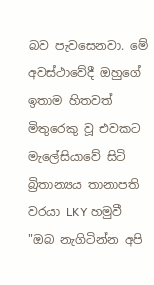බව පැවසෙනවා. මේ අවස්ථාවේදී ඔහුගේ ඉතාම හිතවත් මිතුරෙකු වූ එවකට මැලේසියාවේ සිටි බ්‍රිතාන්‍යය තානාපති වරයා LKY හමුවී "ඔබ නැගිටින්න අපි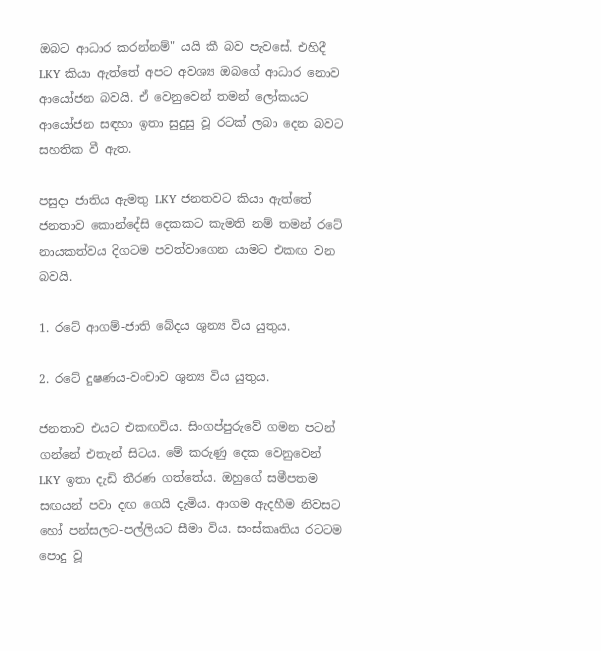ඔබට ආධාර කරන්නම්" යයි කී බව පැවසේ. එහිදී LKY කියා ඇත්තේ අපට අවශ්‍ය ඔබගේ ආධාර නොව ආයෝජන බවයි. ඒ වෙනුවෙන් තමන් ලෝකයට ආයෝජන සඳහා ඉතා සුදුසු වූ රටක් ලබා දෙන බවට සහතික වී ඇත.

පසුදා ජාතිය ඇමතු LKY ජනතවට කියා ඇත්තේ ජනතාව කොන්දේසි දෙකකට කැමති නම් තමන් රටේ නායකත්වය දිගටම පවත්වාගෙන යාමට එකඟ වන බවයි.

1. රටේ ආගම්-ජාති බේදය ශුන්‍ය විය යුතුය.

2. රටේ දුෂණය-වංචාව ශුන්‍ය විය යුතුය.

ජනතාව එයට එකඟවිය. සිංගප්පුරුවේ ගමන පටන් ගන්නේ එතැන් සිටය. මේ කරුණු දෙක වෙනුවෙන් LKY ඉතා දැඩි තීරණ ගත්තේය. ඔහුගේ සමීපතම සඟයන් පවා දඟ ගෙයි දැමිය. ආගම ඇදහීම නිවසට හෝ පන්සලට-පල්ලියට සීමා විය. සංස්කෘතිය රටටම පොදු වූ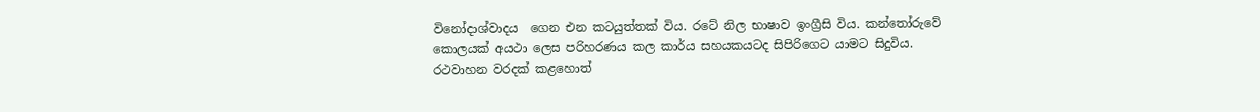විනෝදාශ්වාදය  ගෙන එන කටයුත්තක් විය. රටේ නිල භාෂාව ඉංග්‍රීසි විය. කන්තෝරුවේ කොලයක් අයථා ලෙස පරිහරණය කල කාර්ය සහයකයටද සිපිරිගෙට යාමට සිදුවිය. රථවාහන වරදක් කළහොත්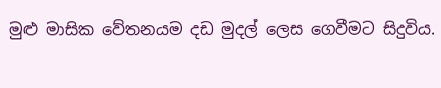මුළු මාසික වේතනයම දඩ මුදල් ලෙස ගෙවීමට සිදුවිය.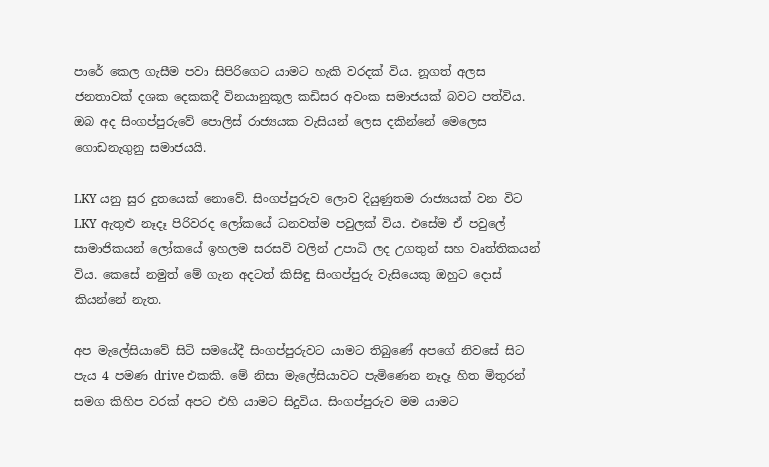පාරේ කෙල ගැසීම පවා සිපිරිගෙට යාමට හැකි වරදක් විය. නූගත් අලස ජනතාවක් දශක දෙකකදී විනයානුකූල කඩිසර අවංක සමාජයක් බවට පත්විය. ඔබ අද සිංගප්පුරුවේ පොලිස් රාජ්‍යයක වැසියන් ලෙස දකින්නේ මෙලෙස ගොඩනැගුනු සමාජයයි.

LKY යනු සුර දුතයෙක් නොවේ. සිංගප්පුරුව ලොව දියුණුතම රාජ්‍යයක් වන විට LKY ඇතුළු නෑදෑ පිරිවරද ලෝකයේ ධනවත්ම පවුලක් විය. එසේම ඒ පවුලේ සාමාජිකයන් ලෝකයේ ඉහලම සරසවි වලින් උපාධි ලද උගතුන් සහ වෘත්තිකයන් විය. කෙසේ නමුත් මේ ගැන අදටත් කිසිඳු සිංගප්පුරු වැසියෙකු ඔහුට දොස් කියන්නේ නැත.

අප මැලේසියාවේ සිටි සමයේදී සිංගප්පුරුවට යාමට තිබුණේ අපගේ නිවසේ සිට පැය 4 පමණ drive එකකි. මේ නිසා මැලේසියාවට පැමිණෙන නෑදෑ හිත මිතුරන් සමග කිහිප වරක් අපට එහි යාමට සිදුවිය. සිංගප්පුරුව මම යාමට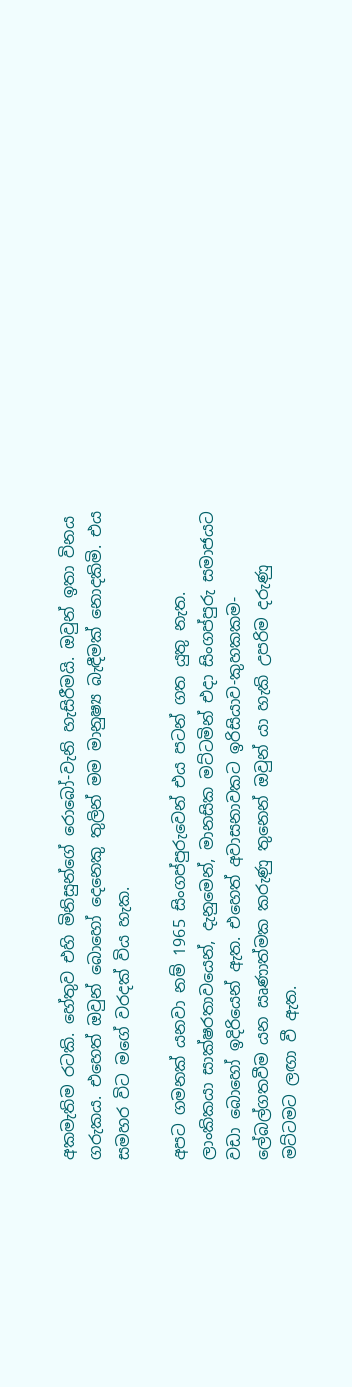අකමැතිම රටකි. හේතුව එහි මිනිසුන්ගේ රොබෝ-වැනි හැසිරීමයි. ඔවුන් ඉතා විනය ගරුකය. එහෙත් ඔවුන් බොහෝ දෙනෙකු තුලින් මම මානුෂ්‍ය බැඳීමක් නොදකිමි. එය සමහර විට මගේ වරදක් විය හැක.

අපට ගමනක් යනවා නම් 1965 සිංගප්පුරුවෙන් එය පටන් ගත යුතු නැත. ලාංකිකයා සාක්ෂරතාවයෙන්, දැනුමෙන්, මානසික මට්ටමින් එදා සිංගප්පුරු සමාජයට වඩා බොහෝ ඉදිරියෙන් ඇත. එහෙත් අවාසනාවකට ඉරිසියාව-කුහකකම-ලේබල්ගතවීම යන ඍණාත්මක කරුණු තුනෙන් ඔවුන් යා හැකි උපරිම දරුණු මට්ටමට ලඟා වී ඇත.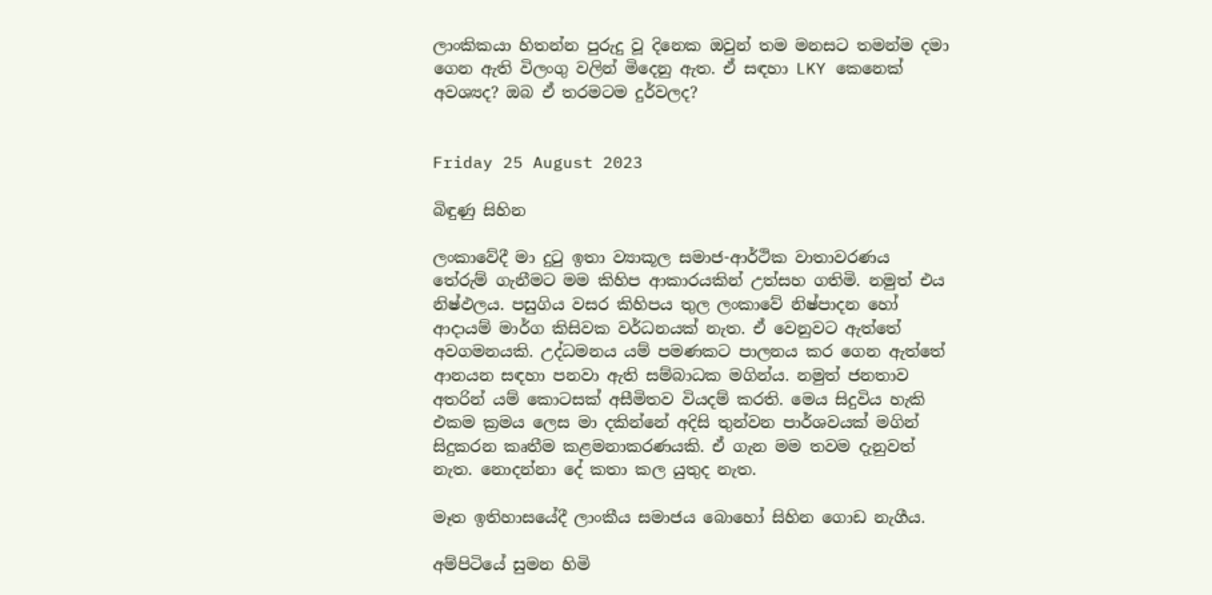ලාංකිකයා හිතන්න පුරුදු වූ දිනෙක ඔවුන් තම මනසට තමන්ම දමා ගෙන ඇති විලංගු වලින් මිදෙනු ඇත. ඒ සඳහා LKY කෙනෙක් අවශ්‍යද? ඔබ ඒ තරමටම දුර්වලද?


Friday 25 August 2023

බිඳුණු සිහින

ලංකාවේදී මා දුටු ඉතා ව්‍යාකූල සමාජ-ආර්ථික වාතාවරණය තේරුම් ගැනීමට මම කිහිප ආකාරයකින් උත්සහ ගතිමි. නමුත් එය නිෂ්ඵලය. පසුගිය වසර කිහිපය තුල ලංකාවේ නිෂ්පාදන හෝ ආදායම් මාර්ග කිසිවක වර්ධනයක් නැත. ඒ වෙනුවට ඇත්තේ අවගමනයකි. උද්ධමනය යම් පමණකට පාලනය කර ගෙන ඇත්තේ ආනයන සඳහා පනවා ඇති සම්බාධක මගින්ය. නමුත් ජනතාව අතරින් යම් කොටසක් අසීමිතව වියදම් කරති. මෙය සිදුවිය හැකි එකම ක්‍රමය ලෙස මා දකින්නේ අදිසි තුන්වන පාර්ශවයක් මගින් සිදුකරන කෘතීම කළමනාකරණයකි. ඒ ගැන මම තවම දැනුවත් නැත. නොදන්නා දේ කතා කල යුතුද නැත.

මෑත ඉතිහාසයේදී ලාංකීය සමාජය බොහෝ සිහින ගොඩ නැගීය.

අම්පිටියේ සුමන හිමි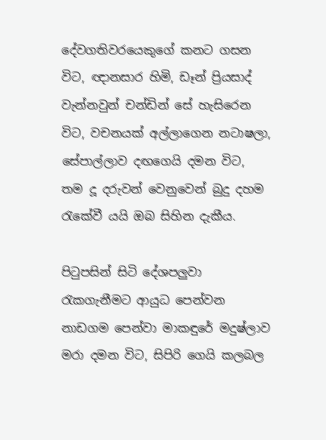දේවගතිවරයෙකුගේ කනට ගසන විට, ඥානසාර හිමි, ඩෑන් ප්‍රියසාද් වැන්නවුන් චන්ඩින් සේ හැසිරෙන විට, වචනයක් අල්ලාගෙන නටාෂලා, සේපාල්ලාව දඟගෙයි දමන විට, තම දූ දරුවන් වෙනුවෙන් බුදු දහම රැකේවී යයි ඔබ සිහින දැකීය.

පිටුපසින් සිටි දේශපලුවා රැකගැනීමට ආයුධ පෙන්වන නාඩගම පෙන්වා මාකඳුරේ මදුෂ්ලාව මරා දමන විට, සිපිරි ගෙයි කලබල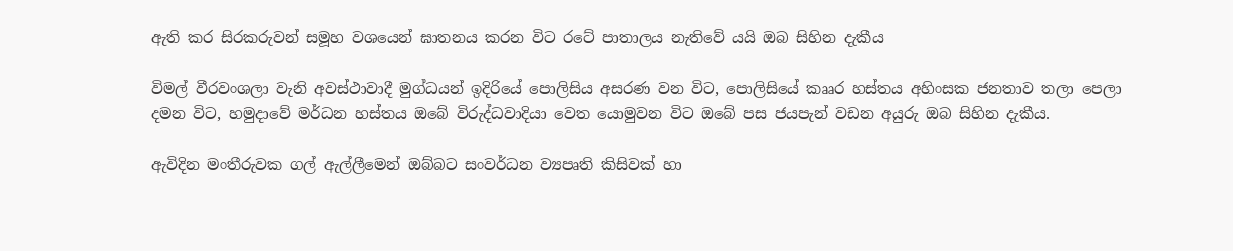ඇති කර සිරකරුවන් සමූහ වශයෙන් ඝාතනය කරන විට රටේ පාතාලය නැතිවේ යයි ඔබ සිහින දැකීය

විමල් වීරවංශලා වැනි අවස්ථාවාදී මුග්ධයන් ඉදිරියේ පොලිසිය අසරණ වන විට, පොලිසියේ කෲර හස්තය අහිංසක ජනතාව තලා පෙලා දමන විට, හමුදාවේ මර්ධන හස්තය ඔබේ විරුද්ධවාදියා වෙත යොමුවන විට ඔබේ පස ජයපැන් වඩන අයුරු ඔබ සිහින දැකීය.

ඇවිදින මංතීරුවක ගල් ඇල්ලීමෙන් ඔබ්බට සංවර්ධන ව්‍යපෘති කිසිවක් හා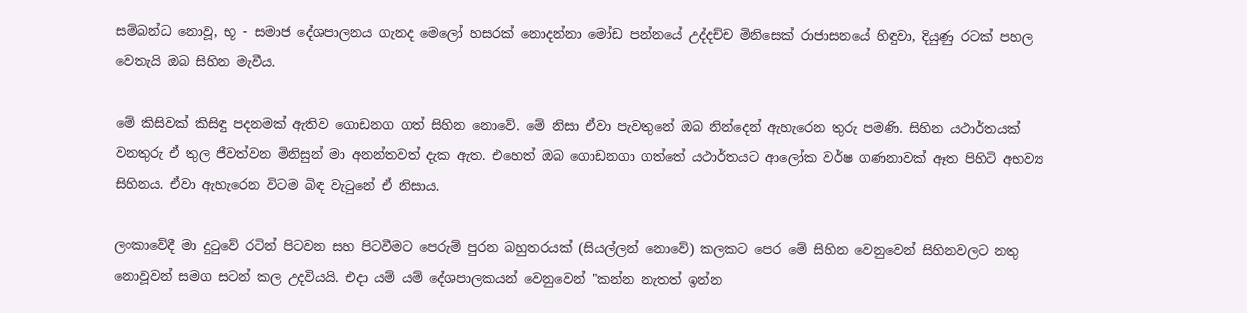සම්බන්ධ නොවූ, භූ - සමාජ දේශපාලනය ගැනද මෙලෝ හසරක් නොදන්නා මෝඩ පන්නයේ උද්දච්ච මිනිසෙක් රාජාසනයේ හිඳුවා, දියුණු රටක් පහල වෙතැයි ඔබ සිහින මැවීය.

මේ කිසිවක් කිසිඳු පදනමක් ඇතිව ගොඩනග ගත් සිහින නොවේ. මේ නිසා ඒවා පැවතුනේ ඔබ නින්දෙන් ඇහැරෙන තුරු පමණි. සිහින යථාර්තයක් වනතුරු ඒ තුල ජීවත්වන මිනිසුන් මා අනන්තවත් දැක ඇත. එහෙත් ඔබ ගොඩනගා ගත්තේ යථාර්තයට ආලෝක වර්ෂ ගණනාවක් ඈත පිහිටි අභව්‍ය සිහිනය. ඒවා ඇහැරෙන විටම බිඳ වැටුනේ ඒ නිසාය.

ලංකාවේදී මා දුටුවේ රටින් පිටවන සහ පිටවීමට පෙරුම් පුරන බහුතරයක් (සියල්ලන් නොවේ) කලකට පෙර මේ සිහින වෙනුවෙන් සිහිනවලට නතු නොවූවන් සමග සටන් කල උදවියයි. එදා යම් යම් දේශපාලකයන් වෙනුවෙන් "කන්න නැතත් ඉන්න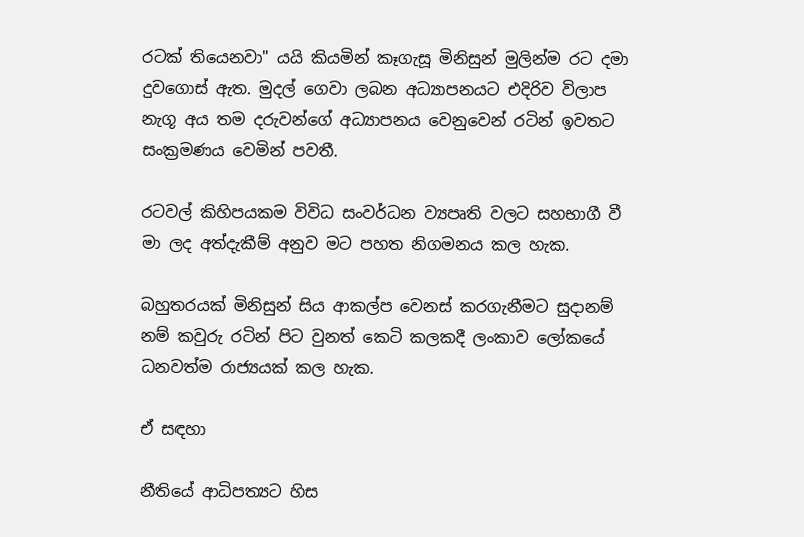රටක් තියෙනවා" යයි කියමින් කෑගැසූ මිනිසුන් මුලින්ම රට දමා දුවගොස් ඇත. මුදල් ගෙවා ලබන අධ්‍යාපනයට එදිරිව විලාප නැගූ අය තම දරුවන්ගේ අධ්‍යාපනය වෙනුවෙන් රටින් ඉවතට සංක්‍රමණය වෙමින් පවතී.

රටවල් කිහිපයකම විවිධ සංවර්ධන ව්‍යපෘති වලට සහභාගී වී මා ලද අත්දැකීම් අනුව මට පහත නිගමනය කල හැක.

බහුතරයක් මිනිසුන් සිය ආකල්ප වෙනස් කරගැනීමට සුදානම් නම් කවුරු රටින් පිට වුනත් කෙටි කලකදී ලංකාව ලෝකයේ ධනවත්ම රාජ්‍යයක් කල හැක.

ඒ සඳහා

නීතියේ ආධිපත්‍යට හිස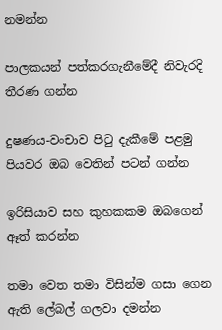නමන්න

පාලකයන් පත්කරගැනීමේදී නිවැරදි තීරණ ගන්න

දුෂණය-වංචාව පිටු දැකීමේ පළමු පියවර ඔබ වෙතින් පටන් ගන්න

ඉරිසියාව සහ කුහකකම ඔබගෙන් ඈත් කරන්න

තමා වෙත තමා විසින්ම ගසා ගෙන ඇති ලේබල් ගලවා දමන්න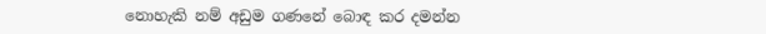නොහැකි නම් අඩුම ගණනේ බොඳ කර දමන්න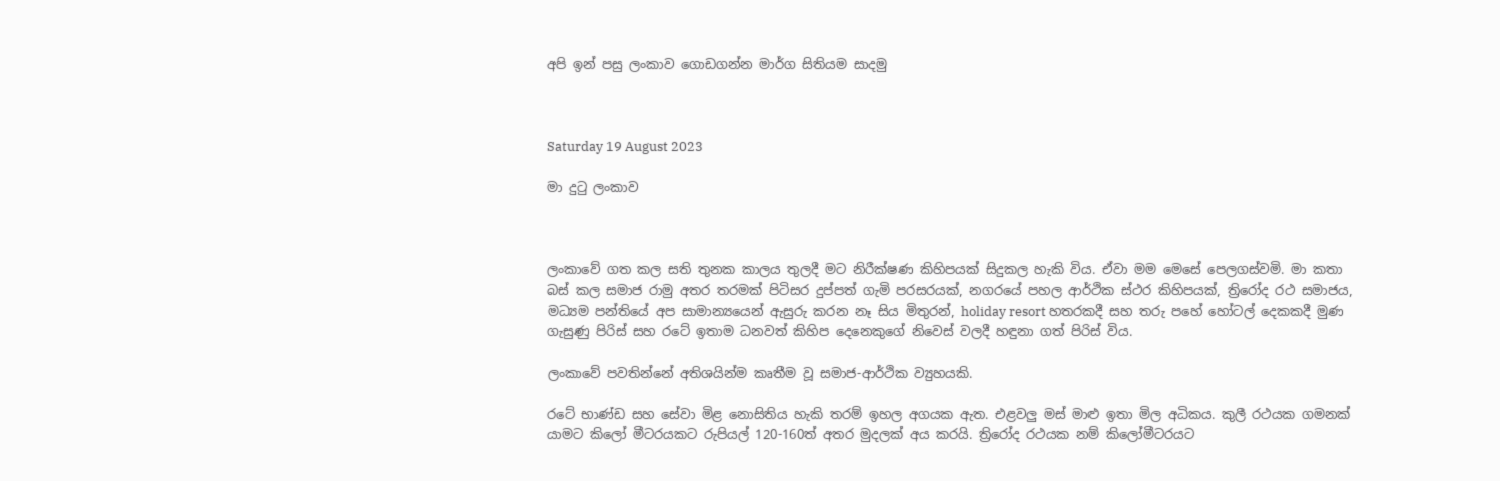අපි ඉන් පසු ලංකාව ගොඩගන්න මාර්ග සිතියම සාදමු



Saturday 19 August 2023

මා දුටු ලංකාව



ලංකාවේ ගත කල සති තුනක කාලය තුලදී මට නිරීක්ෂණ කිහිපයක් සිදුකල හැකි විය. ඒවා මම මෙසේ පෙලගස්වමි. මා කතා බස් කල සමාජ රාමු අතර තරමක් පිටිසර දුප්පත් ගැමි පරසරයක්, නගරයේ පහල ආර්ථික ස්ථර කිහිපයක්, ත්‍රිරෝද රථ සමාජය, මධ්‍යම පන්තියේ අප සාමාන්‍යයෙන් ඇසුරු කරන නෑ සිය මිතුරන්, holiday resort හතරකදී සහ තරු පහේ හෝටල් දෙකකදී මුණ ගැසුණු පිරිස් සහ රටේ ඉතාම ධනවත් කිහිප දෙනෙකුගේ නිවෙස් වලදී හඳුනා ගත් පිරිස් විය.

ලංකාවේ පවතින්නේ අතිශයින්ම කෘතීම වූ සමාජ-ආර්ථික ව්‍යුහයකි.

රටේ භාණ්ඩ සහ සේවා මිළ නොසිතිය හැකි තරම් ඉහල අගයක ඇත. එළවලු මස් මාළු ඉතා මිල අධිකය. කුලී රථයක ගමනක් යාමට කිලෝ මීටරයකට රුපියල් 120-160ත් අතර මුදලක් අය කරයි. ත්‍රිරෝද රථයක නම් කිලෝමීටරයට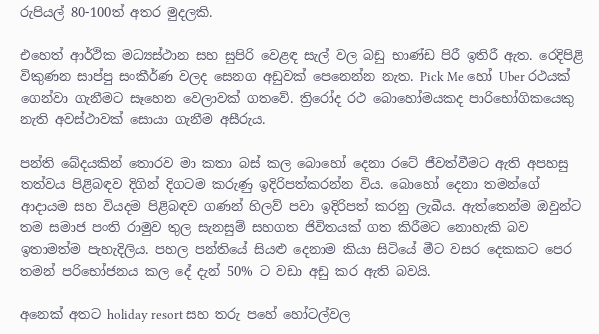රුපියල් 80-100ත් අතර මුදලකි.

එහෙත් ආර්ථික මධ්‍යස්ථාන සහ සුපිරි වෙළඳ සැල් වල බඩු භාණ්ඩ පිරී ඉතිරී ඇත. රෙදිපිළි විකුණන සාප්පු සංකීර්ණ වලද සෙනග අඩුවක් පෙනෙන්න නැත. Pick Me හෝ Uber රථයක් ගෙන්වා ගැනීමට සෑහෙන වෙලාවක් ගතවේ. ත්‍රිරෝද රථ බොහෝමයකද පාරිභෝගිකයෙකු නැති අවස්ථාවක් සොයා ගැනීම අසීරුය.

පන්ති බේදයකින් තොරව මා කතා බස් කල බොහෝ දෙනා රටේ ජීවත්වීමට ඇති අපහසු තත්වය පිළිබඳව දිගින් දිගටම කරුණු ඉදිරිපත්කරන්න විය. බොහෝ දෙනා තමන්ගේ ආදායම සහ වියදම පිළිබඳව ගණන් හිලව් පවා ඉදිරිපත් කරනු ලැබීය. ඇත්තෙන්ම ඔවුන්ට තම සමාජ පංති රාමුව තුල සැනසුම් සහගත ජිවිතයක් ගත කිරීමට නොහැකි බව ඉතාමත්ම පැහැදිලිය. පහල පන්තියේ සියළු දෙනාම කියා සිටියේ මීට වසර දෙකකට පෙර තමන් පරිභෝජනය කල දේ දැන් 50% ට වඩා අඩු කර ඇති බවයි.

අනෙක් අතට holiday resort සහ තරු පහේ හෝටල්වල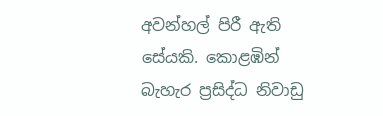අවන්හල් පිරී ඇති සේයකි. කොළඹින් බැහැර ප්‍රසිද්ධ නිවාඩු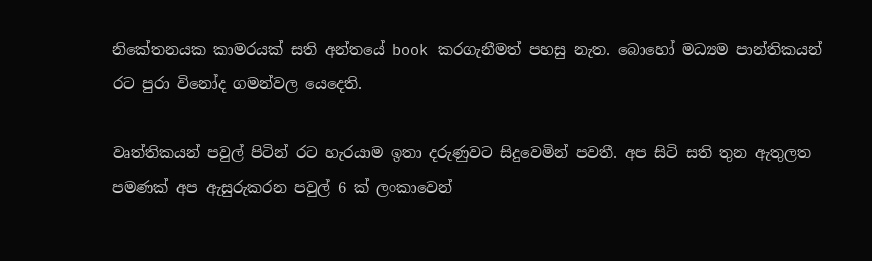නිකේතනයක කාමරයක් සති අන්තයේ book කරගැනීමත් පහසු නැත. බොහෝ මධ්‍යම පාන්තිකයන් රට පුරා විනෝද ගමන්වල යෙදෙති.

වෘත්තිකයන් පවුල් පිටින් රට හැරයාම ඉතා දරුණුවට සිදුවෙමින් පවතී. අප සිටි සති තුන ඇතුලත පමණක් අප ඇසුරුකරන පවුල් 6 ක් ලංකාවෙන්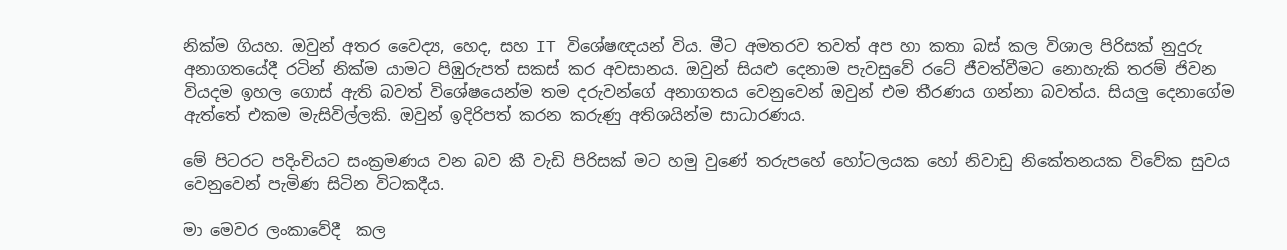නික්ම ගියහ. ඔවුන් අතර වෛද්‍ය, හෙද, සහ IT විශේෂඥයන් විය. මීට අමතරව තවත් අප හා කතා බස් කල විශාල පිරිසක් නුදුරු අනාගතයේදී රටින් නික්ම යාමට පිඹුරුපත් සකස් කර අවසානය. ඔවුන් සියළු දෙනාම පැවසුවේ රටේ ජීවත්වීමට නොහැකි තරම් ජිවන වියදම ඉහල ගොස් ඇති බවත් විශේෂයෙන්ම තම දරුවන්ගේ අනාගතය වෙනුවෙන් ඔවුන් එම තීරණය ගන්නා බවත්ය. සියලු දෙනාගේම ඇත්තේ එකම මැසිවිල්ලකි. ඔවුන් ඉදිරිපත් කරන කරුණු අතිශයින්ම සාධාරණය.

මේ පිටරට පදිංචියට සංක්‍රමණය වන බව කී වැඩි පිරිසක් මට හමු වුණේ තරුපහේ හෝටලයක හෝ නිවාඩු නිකේතනයක විවේක සුවය වෙනුවෙන් පැමිණ සිටින විටකදීය.

මා මෙවර ලංකාවේදී  කල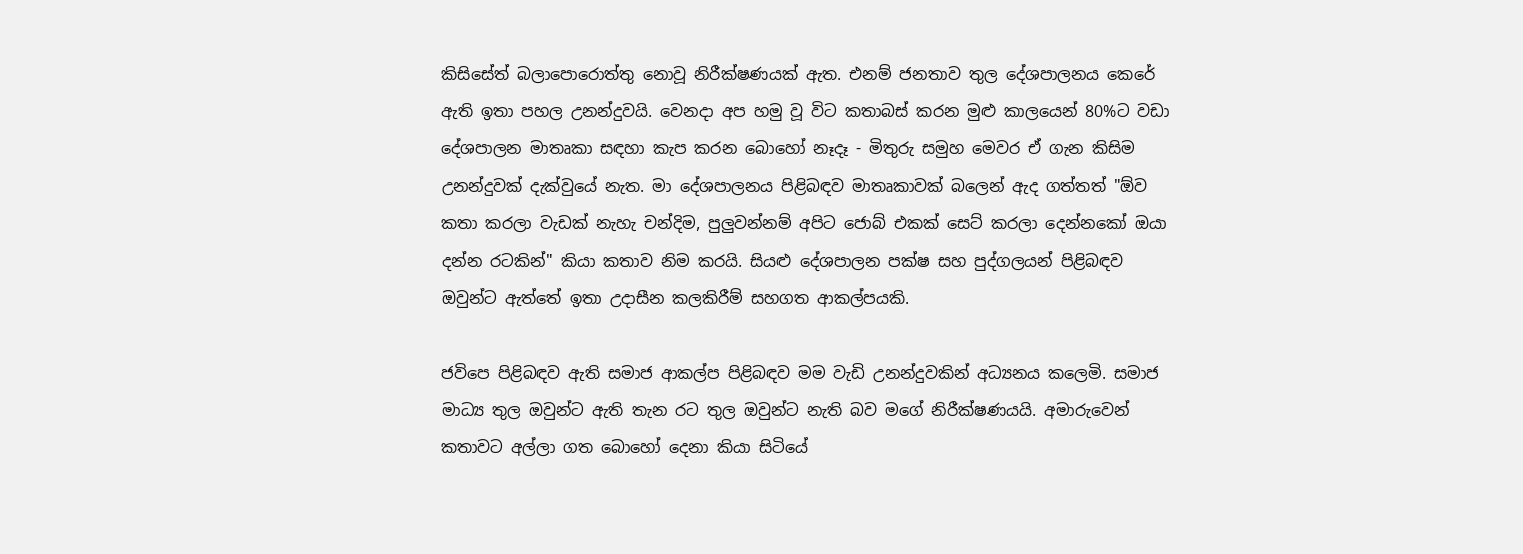කිසිසේත් බලාපොරොත්තු නොවූ නිරීක්ෂණයක් ඇත. එනම් ජනතාව තුල දේශපාලනය කෙරේ ඇති ඉතා පහල උනන්දුවයි. වෙනදා අප හමු වූ විට කතාබස් කරන මුළු කාලයෙන් 80%ට වඩා දේශපාලන මාතෘකා සඳහා කැප කරන බොහෝ නෑදෑ - මිතුරු සමුහ මෙවර ඒ ගැන කිසිම උනන්දුවක් දැක්වුයේ නැත. මා දේශපාලනය පිළිබඳව මාතෘකාවක් බලෙන් ඇද ගත්තත් "ඕව කතා කරලා වැඩක් නැහැ චන්දිම, පුලුවන්නම් අපිට ජොබ් එකක් සෙට් කරලා දෙන්නකෝ ඔයා දන්න රටකින්" කියා කතාව නිම කරයි. සියළු දේශපාලන පක්ෂ සහ පුද්ගලයන් පිළිබඳව ඔවුන්ට ඇත්තේ ඉතා උදාසීන කලකිරීම් සහගත ආකල්පයකි.

ජවිපෙ පිළිබඳව ඇති සමාජ ආකල්ප පිළිබඳව මම වැඩි උනන්දුවකින් අධ්‍යනය කලෙමි. සමාජ මාධ්‍ය තුල ඔවුන්ට ඇති තැන රට තුල ඔවුන්ට නැති බව මගේ නිරීක්ෂණයයි. අමාරුවෙන් කතාවට අල්ලා ගත බොහෝ දෙනා කියා සිටියේ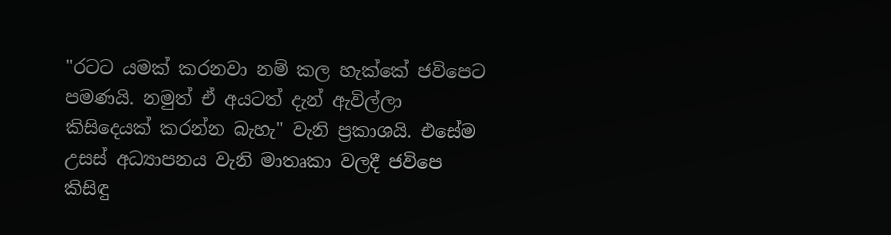"රටට යමක් කරනවා නම් කල හැක්කේ ජවිපෙට පමණයි. නමුත් ඒ අයටත් දැන් ඇවිල්ලා කිසිදෙයක් කරන්න බැහැ" වැනි ප්‍රකාශයි. එසේම උසස් අධ්‍යාපනය වැනි මාතෘකා වලදී ජවිපෙ කිසිඳු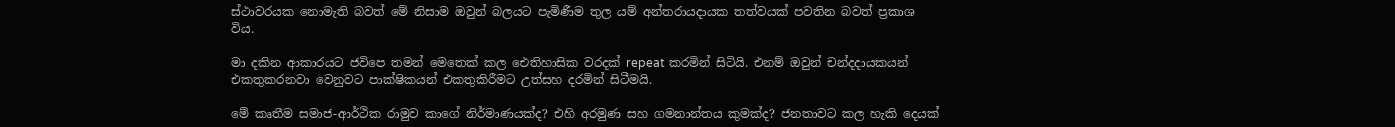ස්ථාවරයක නොමැති බවත් මේ නිසාම ඔවුන් බලයට පැමිණීම තුල යම් අන්තරායදායක තත්වයක් පවතින බවත් ප්‍රකාශ විය.

මා දකින ආකාරයට ජවිපෙ තමන් මෙතෙක් කල ඓතිහාසික වරදක් repeat කරමින් සිටියි. එනම් ඔවුන් චන්දදායකයන් එකතුකරනවා වෙනුවට පාක්ෂිකයන් එකතුකිරීමට උත්සහ දරමින් සිටීමයි.

මේ කෘතීම සමාජ-ආර්ථික රාමුව කාගේ නිර්මාණයක්ද? එහි අරමුණ සහ ගමනාන්තය කුමක්ද? ජනතාවට කල හැකි දෙයක්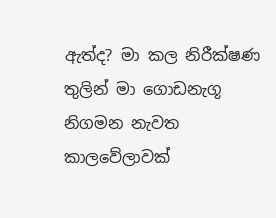ඇත්ද? මා කල නිරීක්ෂණ තුලින් මා ගොඩනැගූ නිගමන නැවත කාලවේලාවක්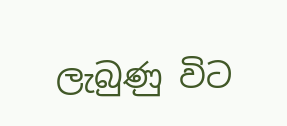ලැබුණු විට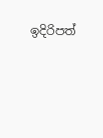ඉදිරිපත්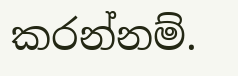කරන්නම්.